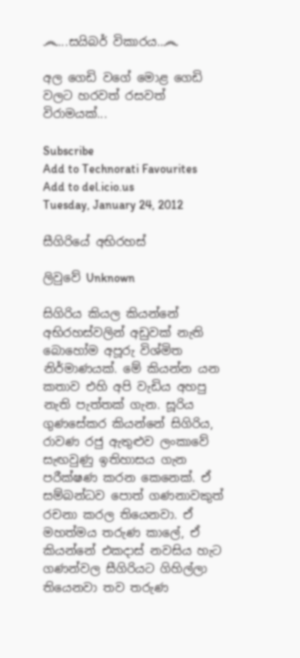෴...සයිබර් විකාරය..෴

අල ගෙඩි වගේ මොළ ගෙඩි වලට හරවත් රසවත් විරාමයක්...

Subscribe
Add to Technorati Favourites
Add to del.icio.us
Tuesday, January 24, 2012

සීගිරියේ අභිරහස්

ලිවුවේ Unknown

සිගිරිය කියල කියන්නේ අභිරහස්වලින් අඩුවක් නැති බොහෝම අපූරු විශ්මිත නිර්මාණයක්. මේ කියන්න යන කතාව එහි අපි වැඩිය අහපු නැති පැත්තක් ගැන. සූරිය ගුණසේකර කියන්නේ සිගිරිය, රාවණ රජු ඇතුළුව ලංකාවේ සැඟවුණු ඉතිහාසය ගැන පරීක්ෂණ කරන කෙනෙක්. ඒ සම්බන්ධව පොත් ගණනාවකුත් රචනා කරල තියෙනවා. ඒ මහත්මය තරුණ කාලේ, ඒ කියන්නේ එකදාස් නවසිය හැට ගණන්වල සීගිරියට ගිහිල්ලා තියෙනවා තව තරුණ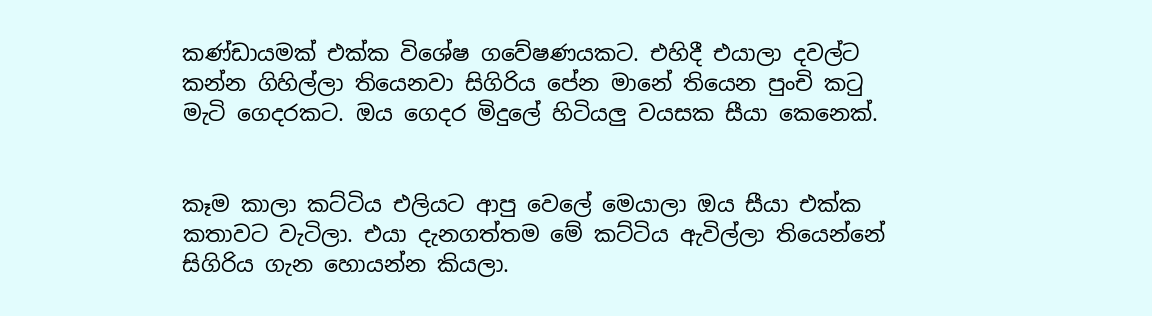කණ්ඩායමක් එක්ක විශේෂ ගවේෂණයකට. එහිදී එයාලා දවල්ට කන්න ගිහිල්ලා තියෙනවා සිගිරිය පේන මානේ තියෙන පුංචි කටු මැටි ගෙදරකට. ඔය ගෙදර මිදුලේ හිටියලු වයසක සීයා කෙනෙක්.


කෑම කාලා කට්ටිය එලියට ආපු වෙලේ මෙයාලා ඔය සීයා එක්ක කතාවට වැටිලා. එයා දැනගත්තම මේ කට්ටිය ඇවිල්ලා තියෙන්නේ සිගිරිය ගැන හොයන්න කියලා.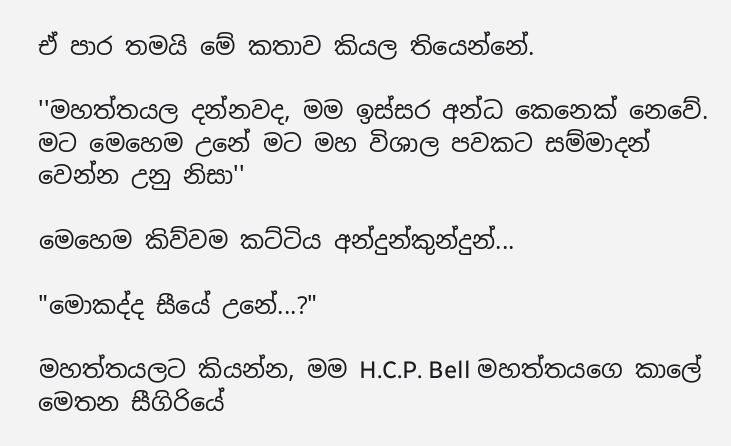ඒ පාර තමයි මේ කතාව කියල තියෙන්නේ.

''මහත්තයල දන්නවද, මම ඉස්සර අන්ධ කෙනෙක් නෙවේ. මට මෙහෙම උනේ මට මහ විශාල පවකට සම්මාදන් වෙන්න උනු නිසා''

මෙහෙම කිව්වම කට්ටිය අන්දුන්කුන්දුන්...

"මොකද්ද සීයේ උනේ...?"

මහත්තයලට කියන්න, මම H.C.P. Bell මහත්තයගෙ කාලේ මෙතන සීගිරියේ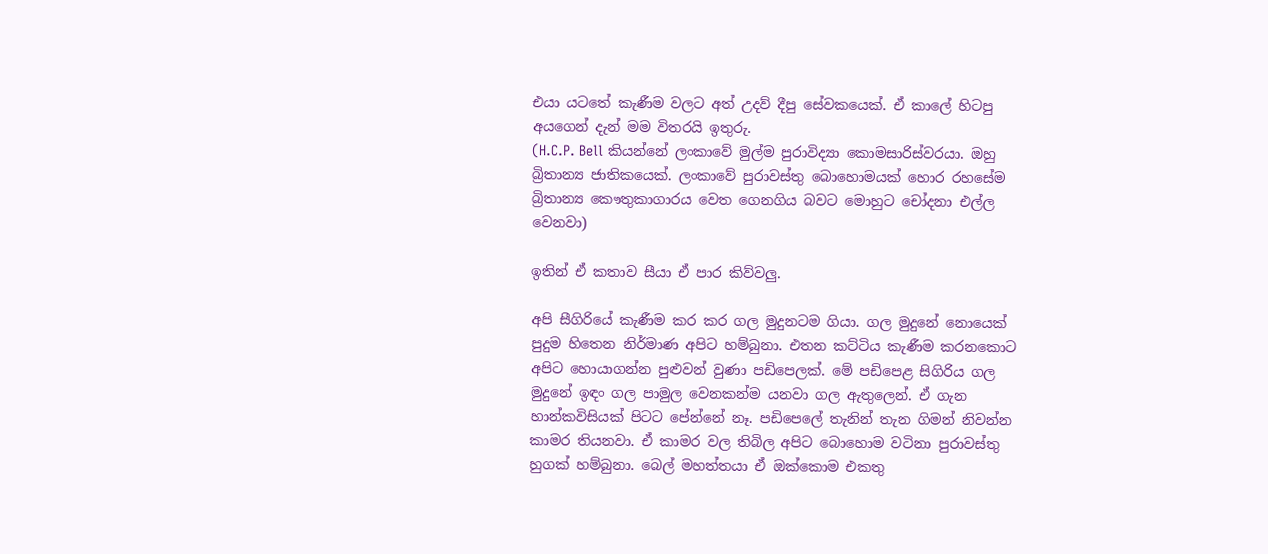එයා යටතේ කැණීම වලට අත් උදව් දීපු සේවකයෙක්. ඒ කාලේ හිටපු
අයගෙන් දැන් මම විතරයි ඉතුරු.
(H.C.P. Bell කියන්නේ ලංකාවේ මුල්ම පුරාවිද්‍යා කොමසාරිස්වරයා. ඔහු බ්‍රිතාන්‍ය ජාතිකයෙක්. ලංකාවේ පුරාවස්තු බොහොමයක් හොර රහසේම බ්‍රිතාන්‍ය කෞතුකාගාරය වෙත ගෙනගිය බවට මොහුට චෝදනා එල්ල වෙනවා)

ඉතින් ඒ කතාව සීයා ඒ පාර කිව්වලු.

අපි සීගිරියේ කැණීම කර කර ගල මුදුනටම ගියා. ගල මුදුනේ නොයෙක් පුදුම හිතෙන නිර්මාණ අපිට හම්බුනා. එතන කට්ටිය කැණීම කරනකොට අපිට හොයාගන්න පුළුවන් වුණා පඩිපෙලක්. මේ පඩිපෙළ සිගිරිය ගල මුදුනේ ඉඳං ගල පාමුල වෙනකන්ම යනවා ගල ඇතුලෙන්. ඒ ගැන හාන්කවිසියක් පිටට පේන්නේ නෑ. පඩිපෙලේ තැනින් තැන ගිමන් නිවන්න කාමර තියනවා. ඒ කාමර වල තිබිල අපිට බොහොම වටිනා පුරාවස්තු හුගක් හම්බුනා. බෙල් මහත්තයා ඒ ඔක්කොම එකතු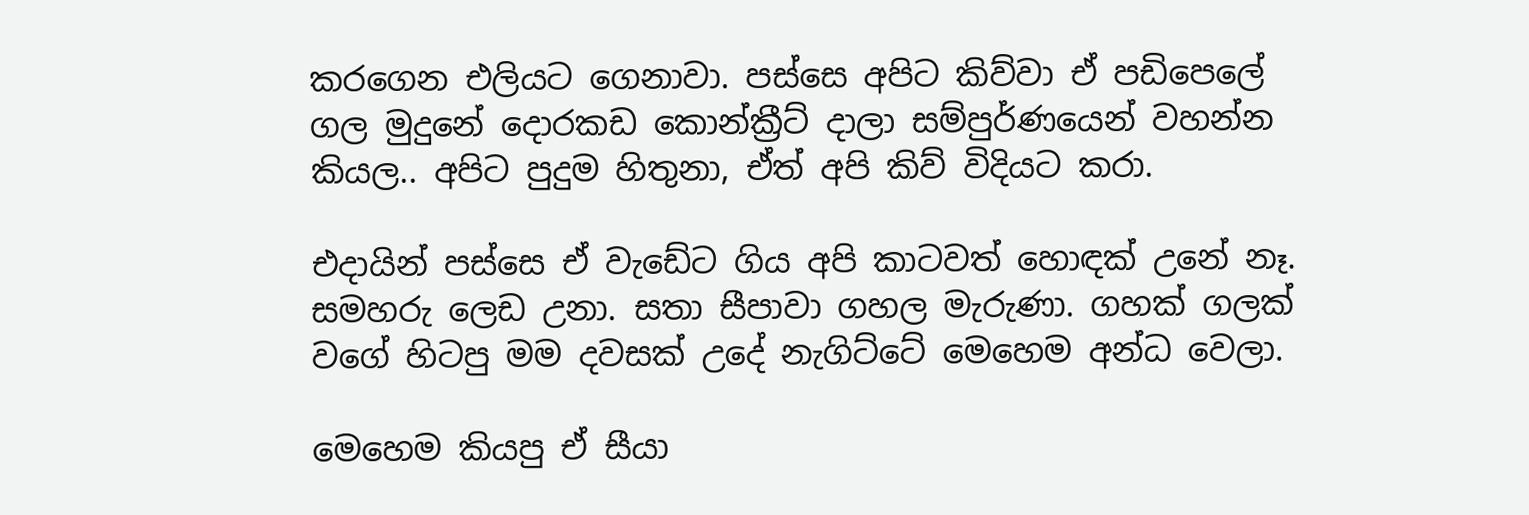කරගෙන එලියට ගෙනාවා. පස්සෙ අපිට කිව්වා ඒ පඩිපෙලේ ගල මුදුනේ දොරකඩ කොන්ක්‍රීට් දාලා සම්පුර්ණයෙන් වහන්න කියල.. අපිට පුදුම හිතුනා, ඒත් අපි කිව් විදියට කරා.

එදායින් පස්සෙ ඒ වැඩේට ගිය අපි කාටවත් හොඳක් උනේ නෑ. සමහරු ලෙඩ උනා. සතා සීපාවා ගහල මැරුණා. ගහක් ගලක් වගේ හිටපු මම දවසක් උදේ නැගිට්ටේ මෙහෙම අන්ධ වෙලා.

මෙහෙම කියපු ඒ සීයා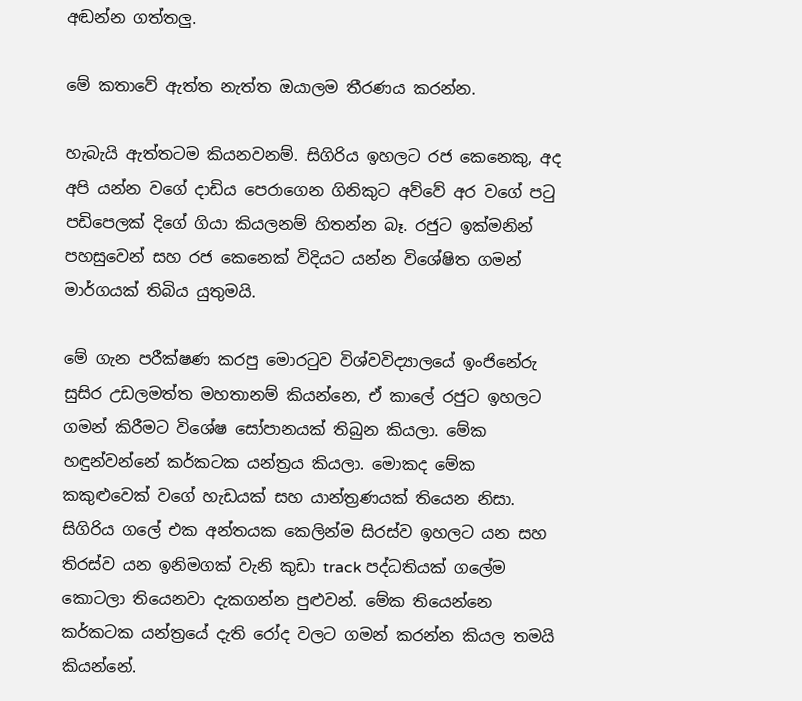අඬන්න ගත්තලු.

මේ කතාවේ ඇත්ත නැත්ත ඔයාලම තීරණය කරන්න.

හැබැයි ඇත්තටම කියනවනම්. සිගිරිය ඉහලට රජ කෙනෙකු, අද අපි යන්න වගේ දාඩිය පෙරාගෙන ගිනිකුට අව්වේ අර වගේ පටු පඩිපෙලක් දිගේ ගියා කියලනම් හිතන්න බෑ. රජුට ඉක්මනින් පහසුවෙන් සහ රජ කෙනෙක් විදියට යන්න විශේෂිත ගමන් මාර්ගයක් තිබිය යුතුමයි.

මේ ගැන පරීක්ෂණ කරපු මොරටුව විශ්වවිද්‍යාලයේ ඉංජිනේරු සුසිර උඩලමත්ත මහතානම් කියන්නෙ, ඒ කාලේ රජුට ඉහලට ගමන් කිරීමට විශේෂ සෝපානයක් තිබුන කියලා. මේක හඳුන්වන්නේ කර්කටක යන්ත්‍රය කියලා. මොකද මේක කකුළුවෙක් වගේ හැඩයක් සහ යාන්ත්‍රණයක් තියෙන නිසා. සිගිරිය ගලේ එක අන්තයක කෙලින්ම සිරස්ව ඉහලට යන සහ තිරස්ව යන ඉනිමගක් වැනි කුඩා track පද්ධතියක් ගලේම කොටලා තියෙනවා දැකගන්න පුළුවන්. මේක තියෙන්නෙ කර්කටක යන්ත්‍රයේ දැති රෝද වලට ගමන් කරන්න කියල තමයි කියන්නේ.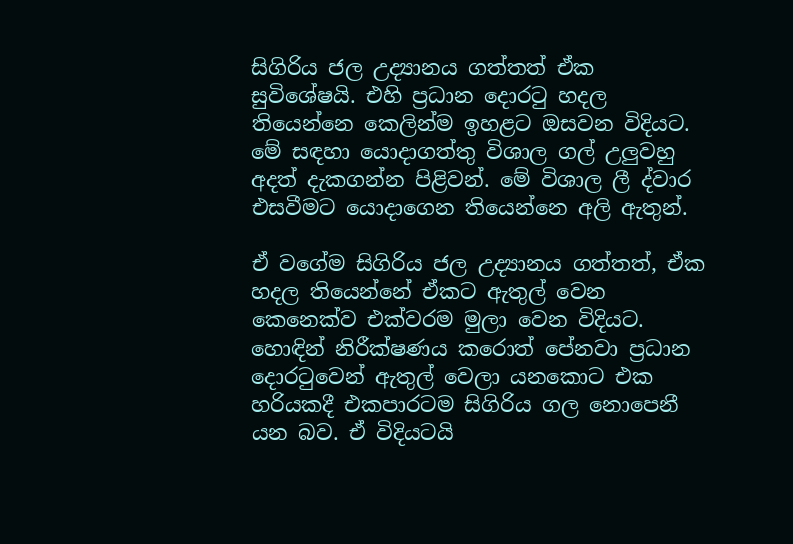සිගිරිය ජල උද්‍යානය ගත්තත් ඒක සුවිශේෂයි. එහි ප්‍රධාන දොරටු හදල තියෙන්නෙ කෙලින්ම ඉහළට ඔසවන විදියට. මේ සඳහා යොදාගත්තු විශාල ගල් උලුවහු අදත් දැකගන්න පිළිවන්. මේ විශාල ලී ද්වාර එසවීමට යොදාගෙන තියෙන්නෙ අලි ඇතුන්.

ඒ වගේම සිගිරිය ජල උද්‍යානය ගත්තත්, ඒක හදල තියෙන්නේ ඒකට ඇතුල් වෙන කෙනෙක්ව එක්වරම මුලා වෙන විදියට. හොඳින් නිරීක්ෂණය කරොත් පේනවා ප්‍රධාන දොරටුවෙන් ඇතුල් වෙලා යනකොට එක හරියකදී එකපාරටම සිගිරිය ගල නොපෙනී යන බව. ඒ විදියටයි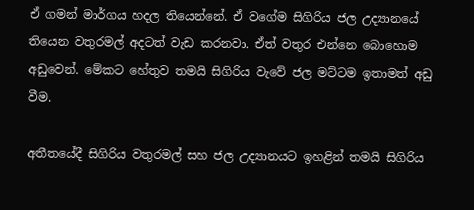ඒ ගමන් මාර්ගය හදල තියෙන්නේ. ඒ වගේම සිගිරිය ජල උද්‍යානයේ තියෙන වතුරමල් අදටත් වැඩ කරනවා. ඒත් වතුර එන්නෙ බොහොම අඩුවෙන්. මේකට හේතුව තමයි සිගිරිය වැවේ ජල මට්ටම ඉතාමත් අඩු වීම.

අතීතයේදී සිගිරිය වතුරමල් සහ ජල උද්‍යානයට ඉහළින් තමයි සිගිරිය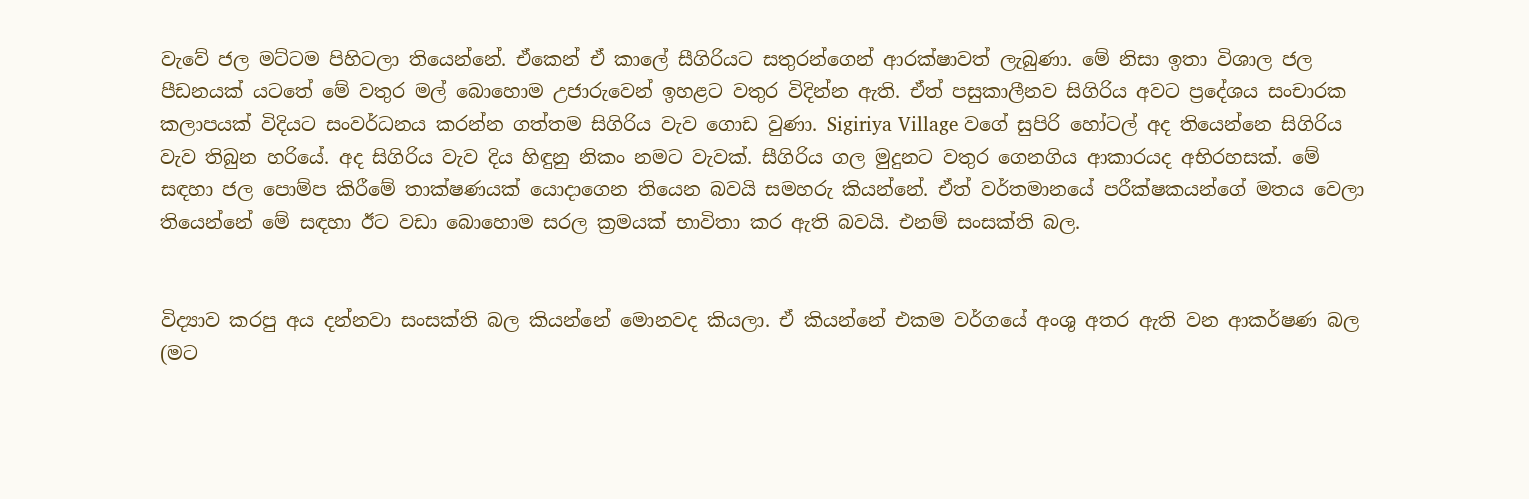වැවේ ජල මට්ටම පිහිටලා තියෙන්නේ. ඒකෙන් ඒ කාලේ සීගිරියට සතුරන්ගෙන් ආරක්ෂාවත් ලැබුණා. මේ නිසා ඉතා විශාල ජල පීඩනයක් යටතේ මේ වතුර මල් බොහොම උජාරුවෙන් ඉහළට වතුර විදින්න ඇති. ඒත් පසුකාලීනව සිගිරිය අවට ප්‍රදේශය සංචාරක කලාපයක් විදියට සංවර්ධනය කරන්න ගත්තම සිගිරිය වැව ගොඩ වුණා. Sigiriya Village වගේ සුපිරි හෝටල් අද තියෙන්නෙ සිගිරිය වැව තිබුන හරියේ. අද සිගිරිය වැව දිය හිඳුනු නිකං නමට වැවක්. සීගිරිය ගල මුදුනට වතුර ගෙනගිය ආකාරයද අභිරහසක්. මේ සඳහා ජල පොම්ප කිරීමේ තාක්ෂණයක් යොදාගෙන තියෙන බවයි සමහරු කියන්නේ. ඒත් වර්තමානයේ පරීක්ෂකයන්ගේ මතය වෙලා තියෙන්නේ මේ සඳහා ඊට වඩා බොහොම සරල ක්‍රමයක් භාවිතා කර ඇති බවයි. එනම් සංසක්ති බල.


විද්‍යාව කරපු අය දන්නවා සංසක්ති බල කියන්නේ මොනවද කියලා. ඒ කියන්නේ එකම වර්ගයේ අංශු අතර ඇති වන ආකර්ෂණ බල (මට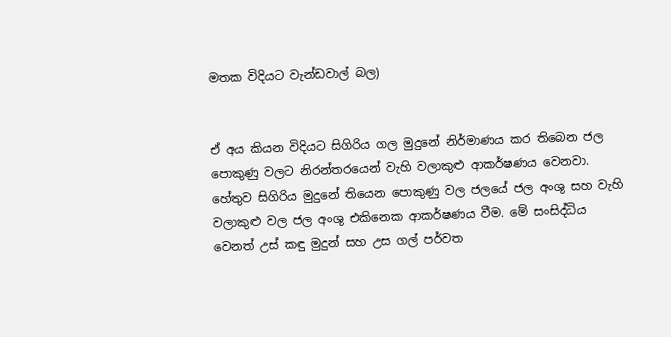මතක විදියට වැන්ඩවාල් බල)


ඒ අය කියන විදියට සිගිරිය ගල මුදුනේ නිර්මාණය කර තිබෙන ජල පොකුණු වලට නිරන්තරයෙන් වැහි වලාකුළු ආකර්ෂණය වෙනවා. හේතුව සිගිරිය මුදුනේ තියෙන පොකුණු වල ජලයේ ජල අංශු සහ වැහි වලාකුළු වල ජල අංශු එකිනෙක ආකර්ෂණය වීම. මේ සංසිද්ධිය වෙනත් උස් කඳු මුදුන් සහ උස ගල් පර්වත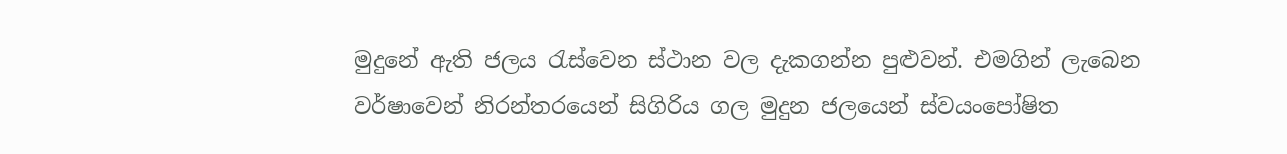මුදුනේ ඇති ජලය රැස්වෙන ස්ථාන වල දැකගන්න පුළුවන්. එමගින් ලැබෙන වර්ෂාවෙන් නිරන්තරයෙන් සිගිරිය ගල මුදුන ජලයෙන් ස්වයංපෝෂිත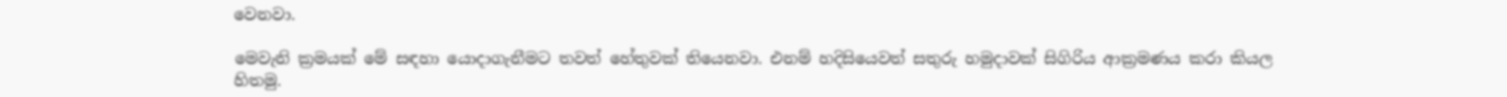වෙනවා.

මෙවැනි ක්‍රමයක් මේ සඳහා යොදාගැනීමට තවත් හේතුවක් තියෙනවා. එනම් හදිසියෙවත් සතුරු හමුදාවක් සිගිරිය ආක්‍රමණය කරා කියල හිතමු.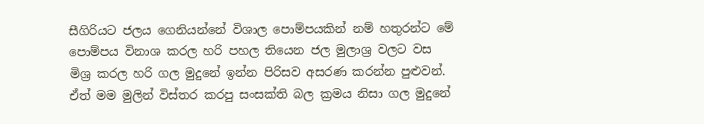සීගිරියට ජලය ගෙනියන්නේ විශාල පොම්පයකින් නම් හතුරන්ට මේ පොම්පය විනාශ කරල හරි පහල තියෙන ජල මුලාශ්‍ර වලට වස මිශ්‍ර කරල හරි ගල මුදුනේ ඉන්න පිරිසව අසරණ කරන්න පුළුවන්. ඒත් මම මුලින් විස්තර කරපු සංසක්ති බල ක්‍රමය නිසා ගල මුදුනේ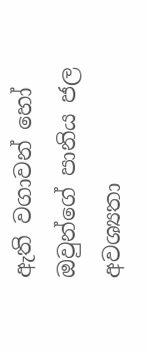ඇති වගාවන් හෝ ඔවුන්ගේ පානිය ජල අවශ්‍යතා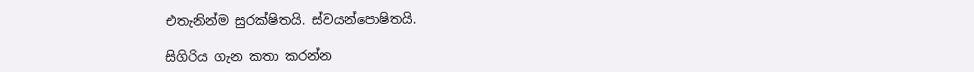එතැනින්ම සුරක්ෂිතයි. ස්වයන්පොෂිතයි.

සිගිරිය ගැන කතා කරන්න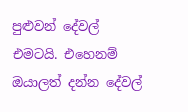පුළුවන් දේවල් එමටයි. එහෙනම් ඔයාලත් දන්න දේවල්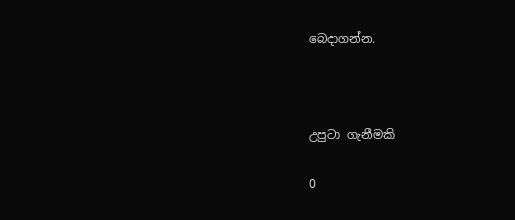බෙදාගන්න.



උපුටා ගැනීමකි

0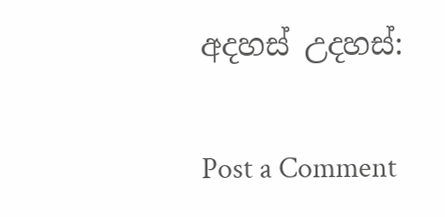අදහස් උදහස්:

Post a Comment